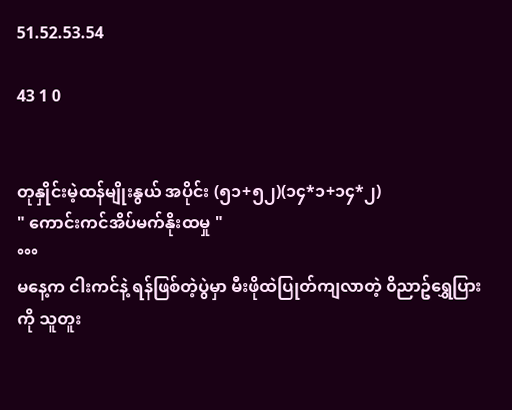51.52.53.54

43 1 0


တုနှိုင်းမဲ့ထန်မျိုးနွယ် အပိုင်း (၅၁+၅၂)(၁၄*၁+၁၄*၂)
" ကောင်းကင်အိပ်မက်နိုးထမှု "
°°°
မနေ့က ငါးကင်နဲ့ ရန်ဖြစ်တဲ့ပွဲမှာ မီးဖိုထဲပြုတ်ကျလာတဲ့ ၀ိညာဥ်ရွှေပြားကို သူတူး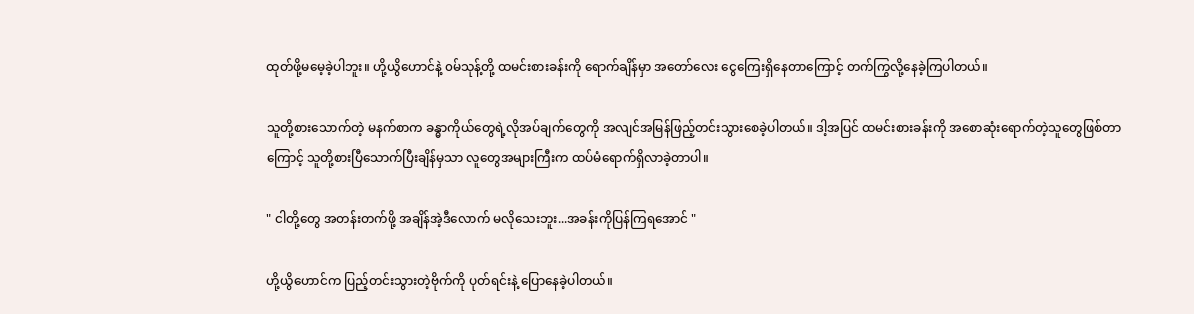ထုတ်ဖို့မမေ့ခဲ့ပါဘူး။ ဟို့ယွိဟောင်နဲ့ ၀မ်သုန့်တို့ ထမင်းစားခန်းကို ရောက်ချိန်မှာ အတော်လေး ငွေကြေးရှိနေတာကြောင့် တက်ကြွလို့နေခဲ့ကြပါတယ်။

သူတို့စားသောက်တဲ့ မနက်စာက ခန္ဓာကိုယ်တွေရဲ့လိုအပ်ချက်တွေကို အလျင်အမြန်ဖြည့်တင်းသွားစေခဲ့ပါတယ်။ ဒါ့အပြင် ထမင်းစားခန်းကို အစောဆုံးရောက်တဲ့သူတွေဖြစ်တာကြောင့် သူတို့စားပြီသောက်ပြီးချိန်မှသာ လူတွေအများကြီးက ထပ်မံရောက်ရှိလာခဲ့တာပါ။

" ငါတို့တွေ အတန်းတက်ဖို့ အချိန်အဲ့ဒီလောက် မလိုသေးဘူး...အခန်းကိုပြန်ကြရအောင် "

ဟို့ယွိဟောင်က ပြည့်တင်းသွားတဲ့ဗိုက်ကို ပုတ်ရင်းနဲ့ ပြောနေခဲ့ပါတယ်။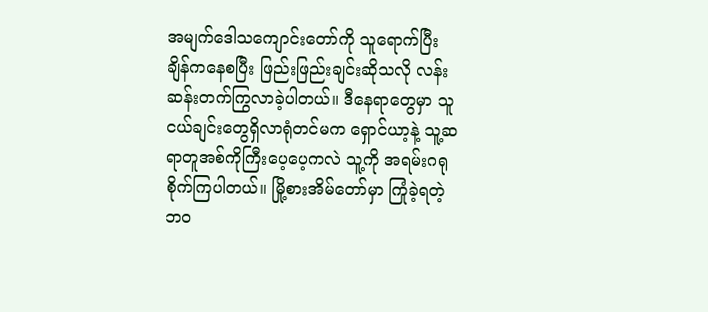အမျက်ဒေါသကျောင်းတော်ကို သူရောက်ပြီးချိန်ကနေစပြီး ဖြည်းဖြည်းချင်းဆိုသလို လန်းဆန်းတက်ကြွလာခဲ့ပါတယ်။ ဒီနေရာတွေမှာ သူငယ်ချင်းတွေရှိလာရုံတင်မက ရှောင်ယာ့နဲ့ သူ့ဆရာတူအစ်ကိုကြီးပေ့ပေ့ကလဲ သူ့ကို အရမ်းဂရုစိုက်ကြပါတယ်။ မြို့စားအိမ်တော်မှာ ကြုံခဲ့ရတဲ့ဘ၀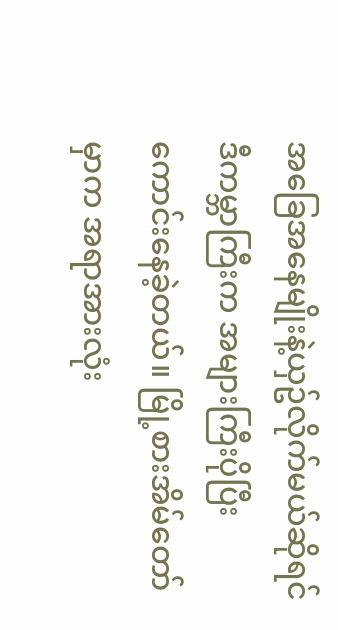အခြေအနေမျိုးနဲ့ယှဥ်လိုက်မယ်ဆိုရင် ဒီကမ္ဘာကြီးက အများကြီးပိုပြီးကောင်းနေခဲ့တယ်။ မြို့စားအိမ်တော်မှာက အရာအားလုံး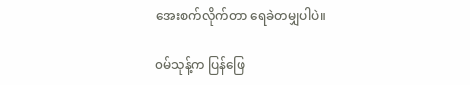အေးစက်လိုက်တာ ရေခဲတမျှပါပဲ။

၀မ်သုန့်က ပြန်ဖြေ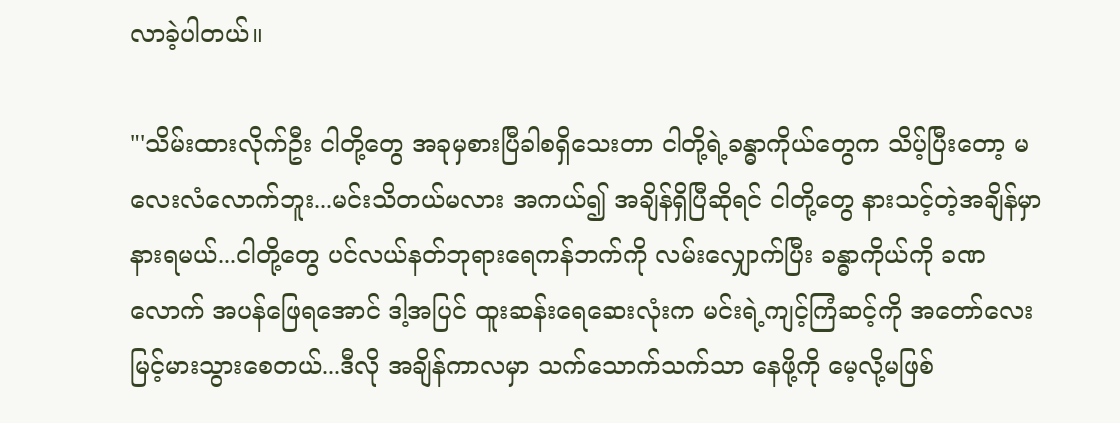လာခဲ့ပါတယ်။

"'သိမ်းထားလိုက်ဦး ငါတို့တွေ အခုမှစားပြီခါစရှိသေးတာ ငါတို့ရဲ့ခန္ဓာကိုယ်တွေက သိပ့်ပြီးတော့ မလေးလံလောက်ဘူး...မင်းသိတယ်မလား အကယ်၍ အချိန်ရှိပြီဆိုရင် ငါတို့တွေ နားသင့်တဲ့အချိန်မှာ နားရမယ်...ငါတို့တွေ ပင်လယ်နတ်ဘုရားရေကန်ဘက်ကို လမ်းလျှောက်ပြီး ခန္ဓာကိုယ်ကို ခဏလောက် အပန်ဖြေရအောင် ဒါ့အပြင် ထူးဆန်းရေဆေးလုံးက မင်းရဲ့ကျင့်ကြံဆင့်ကို အတော်လေးမြင့်မားသွားစေတယ်...ဒီလို အချိန်ကာလမှာ သက်သောက်သက်သာ နေဖို့ကို မေ့လို့မဖြစ်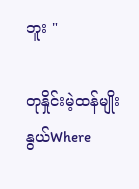ဘူး "

တုနှိုင်းမဲ့ထန်မျိုးနွယ်Where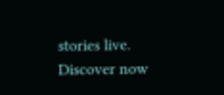stories live. Discover now